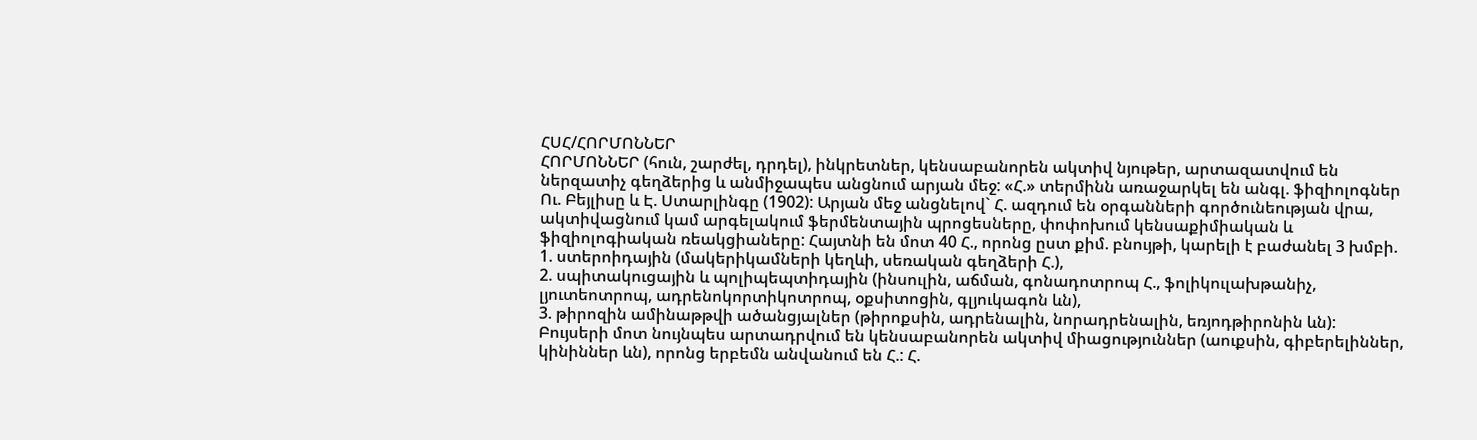ՀՍՀ/ՀՈՐՄՈՆՆԵՐ
ՀՈՐՄՈՆՆԵՐ (հուն, շարժել, դրդել), ինկրետներ, կենսաբանորեն ակտիվ նյութեր, արտազատվում են ներզատիչ գեղձերից և անմիջապես անցնում արյան մեջ: «Հ.» տերմինն առաջարկել են անգլ. ֆիզիոլոգներ Ու. Բեյլիսը և Է. Ստարլինգը (1902): Արյան մեջ անցնելով` Հ. ազդում են օրգանների գործունեության վրա, ակտիվացնում կամ արգելակում ֆերմենտային պրոցեսները, փոփոխում կենսաքիմիական և ֆիզիոլոգիական ռեակցիաները: Հայտնի են մոտ 40 Հ., որոնց ըստ քիմ. բնույթի, կարելի է բաժանել 3 խմբի.
1. ստերոիդային (մակերիկամների կեղևի, սեռական գեղձերի Հ.),
2. սպիտակուցային և պոլիպեպտիդային (ինսուլին, աճման, գոնադոտրոպ Հ., ֆոլիկուլախթանիչ, լյուտեոտրոպ, ադրենոկորտիկոտրոպ, օքսիտոցին, գլյուկագոն ևն),
3. թիրոզին ամինաթթվի ածանցյալներ (թիրոքսին, ադրենալին, նորադրենալին, եռյոդթիրոնին ևն): Բույսերի մոտ նույնպես արտադրվում են կենսաբանորեն ակտիվ միացություններ (աուքսին, գիբերելիններ, կինիններ ևն), որոնց երբեմն անվանում են Հ.: Հ.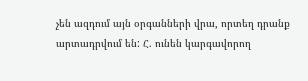չեն ազդում այն օրգանների վրա, որտեղ դրանք արտադրվում են: Հ. ունեն կարգավորող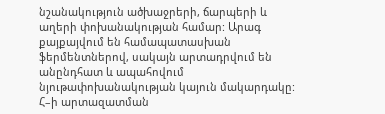նշանակություն ածխաջրերի, ճարպերի և աղերի փոխանակության համար: Արագ քայքայվում են համապատասխան ֆերմենտներով, սակայն արտադրվում են անընդհատ և ապահովում նյութափոխանակության կայուն մակարդակը: Հ–ի արտազատման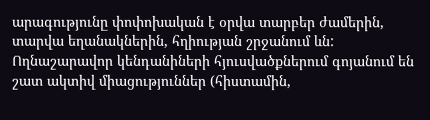արագությունը փոփոխական է օրվա տարբեր ժամերին, տարվա եղանակներին, հղիության շրջանում ևն: Ողնաշարավոր կենդանիների հյուսվածքներում գոյանում են շատ ակտիվ միացություններ (հիստամին,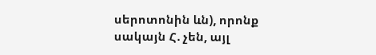սերոտոնին ևն), որոնք սակայն Հ. չեն, այլ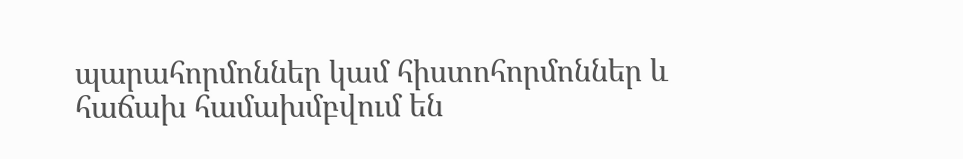պարահորմոններ կամ հիստոհորմոններ և հաճախ համախմբվում են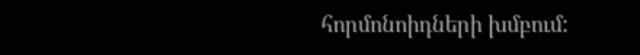հորմոնոիդների խմբում: